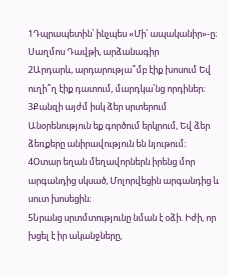1Դպրապետին՝ ինչպես «Մի՛ ապականիր»-ը։ Սաղմոս Դավթի, արձանագիր
2Արդարև, արդարությա՞մբ էիք խոսում Եվ ուղի՞ղ էիք դատում, մարդկա՛նց որդիներ։
3Քանզի այժմ իսկ ձեր սրտերում Անօրենություն եք գործում երկրում, Եվ ձեր ձեռքերը անիրավություն են նյութում։
4Օտար եղան մեղավորներն իրենց մոր արգանդից սկսած, Մոլորվեցին արգանդից և սուտ խոսեցին։
5Նրանց սրտմտությունը նման է օձի. Իժի, որ խցել է իր ականջները,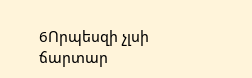6Որպեսզի չլսի ճարտար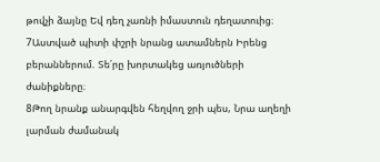թովչի ձայնը Եվ դեղ չառնի իմաստուն դեղատուից։
7Աստված պիտի փշրի նրանց ատամներն Իրենց բերաններում. Տե՛րը խորտակեց առյուծների ժանիքները։
8Թող նրանք անարգվեն հեղվող ջրի պես, Նրա աղեղի լարման ժամանակ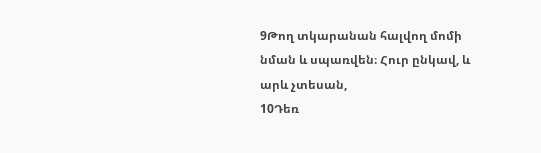9Թող տկարանան հալվող մոմի նման և սպառվեն։ Հուր ընկավ, և արև չտեսան,
10Դեռ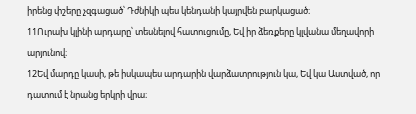իրենց փշերը չզգացած՝ Դժնիկի պես կենդանի կայրվեն բարկացած։
11Ուրախ կլինի արդարը՝ տեսնելով հատուցումը, Եվ իր ձեռքերը կլվանա մեղավորի արյունով։
12Եվ մարդը կասի, թե իսկապես արդարին վարձատրություն կա, Եվ կա Աստված, որ դատում է նրանց երկրի վրա։